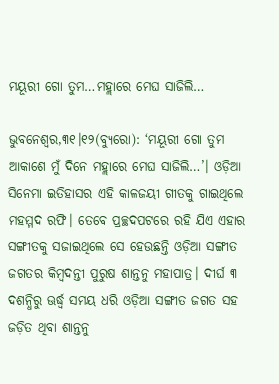ମୟୂରୀ ଗୋ ତୁମ…ମହ୍ଲାରେ ମେଘ ସାଜିଲି…

ଭୁବନେଶ୍ୱର,୩୧।୧୨(ବ୍ୟୁରୋ): ‘ମୟୂରୀ ଗୋ ତୁମ ଆକାଶେ ମୁଁ ଦିନେ ମହ୍ଲାରେ ମେଘ ସାଜିଲି…’। ଓଡ଼ିଆ ସିନେମା ଇତିହାସର ଏହି କାଳଜୟୀ ଗୀତକୁ ଗାଇଥିଲେ ମହମ୍ମଦ ରଫି। ତେବେ ପ୍ରଚ୍ଛଦପଟରେ ରହି ଯିଏ ଏହାର ସଙ୍ଗୀତକୁ ସଜାଇଥିଲେ ସେ ହେଉଛନ୍ତି ଓଡ଼ିଆ ସଙ୍ଗୀତ ଜଗତର କିମ୍ବଦନ୍ତୀ ପୁରୁଷ ଶାନ୍ତନୁ ମହାପାତ୍ର। ଦୀର୍ଘ ୩ ଦଶନ୍ଧିରୁ ଊର୍ଦ୍ଧ୍ୱ ସମୟ ଧରି ଓଡ଼ିଆ ସଙ୍ଗୀତ ଜଗତ ସହ ଜଡ଼ିତ ଥିବା ଶାନ୍ତନୁ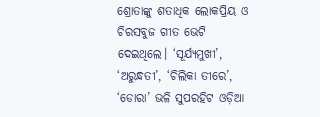ଶ୍ରୋତାଙ୍କୁ ଶତାଧିକ ଲୋକପ୍ରିୟ ଓ ଚିରସବୁଜ ଗୀତ ଭେଟି ଦେଇଥିଲେ। ‘ସୂର୍ଯ୍ୟମୁଖୀ’, ‘ଅରୁନ୍ଧତୀ’, ‘ଚିଲିକା ତୀରେ’, ‘ଡୋରା’ ଭଳି ସୁପରହିଟ ଓଡ଼ିଆ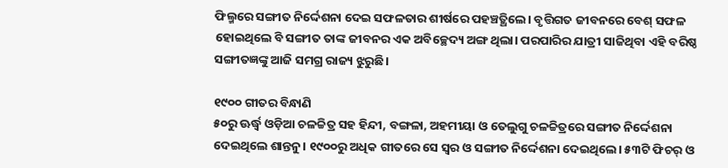ଫିଲ୍ମରେ ସଙ୍ଗୀତ ନିର୍ଦ୍ଦେଶନା ଦେଇ ସଫଳତାର ଶୀର୍ଷରେ ପହଞ୍ଚତ୍ଥିଲେ। ବୃତ୍ତିଗତ ଜୀବନରେ ବେଶ୍‌ ସଫଳ ହୋଇଥିଲେ ବି ସଙ୍ଗୀତ ତାଙ୍କ ଜୀବନର ଏକ ଅବିଚ୍ଛେଦ୍ୟ ଅଙ୍ଗ ଥିଲା। ପରପାରିର ଯାତ୍ରୀ ସାଜିଥିବା ଏହି ବରିଷ୍ଠ ସଙ୍ଗୀତଜ୍ଞଙ୍କୁ ଆଜି ସମଗ୍ର ରାଜ୍ୟ ଝୁରୁଛି।

୧୯୦୦ ଗୀତର ବିନ୍ଧାଣି
୫୦ରୁ ଊର୍ଦ୍ଧ୍ୱ ଓଡ଼ିଆ ଚଳଚ୍ଚିତ୍ର ସହ ହିନ୍ଦୀ, ବଙ୍ଗଳା, ଅହମୀୟା ଓ ତେଲୁଗୁ ଚଳଚ୍ଚିତ୍ରରେ ସଙ୍ଗୀତ ନିର୍ଦ୍ଦେଶନା ଦେଇଥିଲେ ଶାନ୍ତନୁ। ୧୯୦୦ରୁ ଅଧିକ ଗୀତରେ ସେ ସ୍ବର ଓ ସଙ୍ଗୀତ ନିର୍ଦ୍ଦେଶନା ଦେଇଥିଲେ। ୫୩ଟି ଫିଚର୍‌ ଓ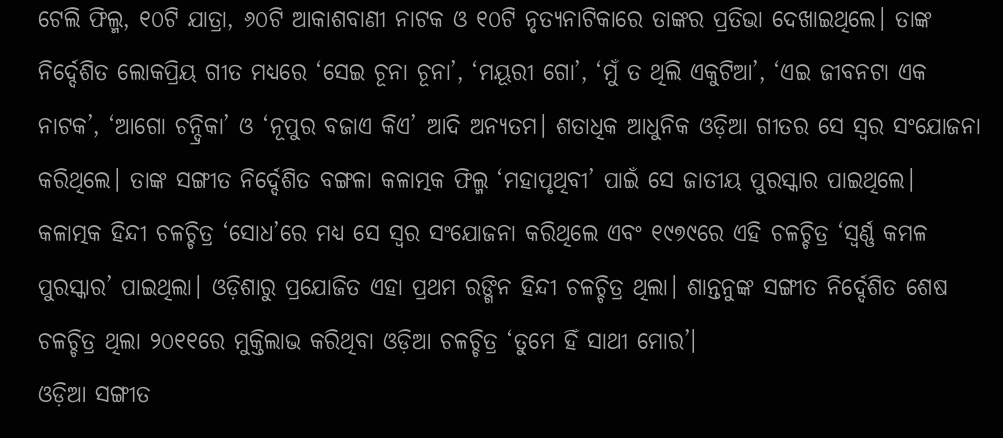ଟେଲି ଫିଲ୍ମ, ୧୦ଟି ଯାତ୍ରା, ୬୦ଟି ଆକାଶବାଣୀ ନାଟକ ଓ ୧୦ଟି ନୃତ୍ୟନାଟିକାରେ ତାଙ୍କର ପ୍ରତିଭା ଦେଖାଇଥିଲେ। ତାଙ୍କ ନିର୍ଦ୍ଦେଶିତ ଲୋକପ୍ରିୟ ଗୀତ ମଧ୍ୟରେ ‘ସେଇ ଚୂନା ଚୂନା’, ‘ମୟୂରୀ ଗୋ’, ‘ମୁଁ ତ ଥିଲି ଏକୁଟିଆ’, ‘ଏଇ ଜୀବନଟା ଏକ ନାଟକ’, ‘ଆଗୋ ଚନ୍ଦ୍ରିକା’ ଓ ‘ନୂପୁର ବଜାଏ କିଏ’ ଆଦି ଅନ୍ୟତମ। ଶତାଧିକ ଆଧୁନିକ ଓଡ଼ିଆ ଗୀତର ସେ ସ୍ବର ସଂଯୋଜନା କରିଥିଲେ। ତାଙ୍କ ସଙ୍ଗୀତ ନିର୍ଦ୍ଦେଶିତ ବଙ୍ଗଳା କଳାତ୍ମକ ଫିଲ୍ମ ‘ମହାପୃଥିବୀ’ ପାଇଁ ସେ ଜାତୀୟ ପୁରସ୍କାର ପାଇଥିଲେ। କଳାତ୍ମକ ହିନ୍ଦୀ ଚଳଚ୍ଚିତ୍ର ‘ସୋଧ’ରେ ମଧ୍ୟ ସେ ସ୍ବର ସଂଯୋଜନା କରିଥିଲେ ଏବଂ ୧୯୭୯ରେ ଏହି ଚଳଚ୍ଚିତ୍ର ‘ସ୍ବର୍ଣ୍ଣ କମଳ ପୁରସ୍କାର’ ପାଇଥିଲା। ଓଡ଼ିଶାରୁ ପ୍ରଯୋଜିତ ଏହା ପ୍ରଥମ ରଙ୍ଗିନ ହିନ୍ଦୀ ଚଳଚ୍ଚିତ୍ର ଥିଲା। ଶାନ୍ତନୁଙ୍କ ସଙ୍ଗୀତ ନିର୍ଦ୍ଦେଶିତ ଶେଷ ଚଳଚ୍ଚିତ୍ର ଥିଲା ୨୦୧୧ରେ ମୁକ୍ତିଲାଭ କରିଥିବା ଓଡ଼ିଆ ଚଳଚ୍ଚିତ୍ର ‘ତୁମେ ହିଁ ସାଥୀ ମୋର’।
ଓଡ଼ିଆ ସଙ୍ଗୀତ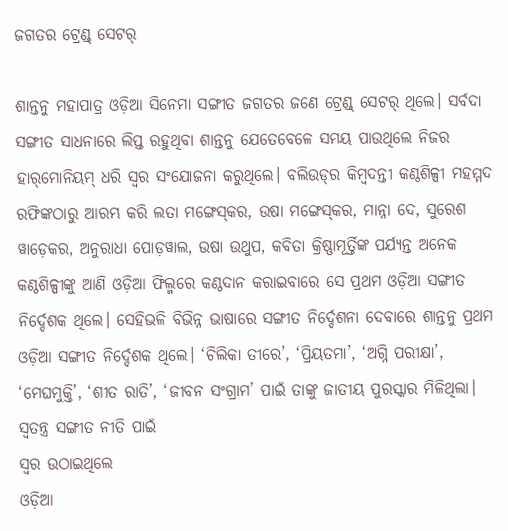ଜଗତର ଟ୍ରେଣ୍ଡ୍‌ ସେଟର୍‌

ଶାନ୍ତନୁ ମହାପାତ୍ର ଓଡ଼ିଆ ସିନେମା ସଙ୍ଗୀତ ଜଗତର ଜଣେ ଟ୍ରେଣ୍ଡ୍‌ ସେଟର୍‌ ଥିଲେ। ସର୍ବଦା ସଙ୍ଗୀତ ସାଧନାରେ ଲିପ୍ତ ରହୁଥିବା ଶାନ୍ତନୁ ଯେତେବେଳେ ସମୟ ପାଉଥିଲେ ନିଜର ହାର୍‌ମୋନିୟମ୍‌ ଧରି ସ୍ବର ସଂଯୋଜନା କରୁଥିଲେ। ବଲିଉଡ୍‌ର କିମ୍ବଦନ୍ତୀ କଣ୍ଠଶିଳ୍ପୀ ମହମ୍ମଦ ରଫିଙ୍କଠାରୁ ଆରମ୍ଭ କରି ଲତା ମଙ୍ଗେସ୍‌କର, ଉଷା ମଙ୍ଗେସ୍‌କର, ମାନ୍ନା ଦେ, ସୁରେଶ ୱାଡ଼େକର, ଅନୁରାଧା ପୋଡ଼ୱାଲ, ଉଷା ଉଥୁପ, କବିତା କ୍ରିଷ୍ଣାମୂର୍ତ୍ତିଙ୍କ ପର୍ଯ୍ୟନ୍ତ ଅନେକ କଣ୍ଠଶିଳ୍ପୀଙ୍କୁ ଆଣି ଓଡ଼ିଆ ଫିଲ୍ମରେ କଣ୍ଠଦାନ କରାଇବାରେ ସେ ପ୍ରଥମ ଓଡ଼ିଆ ସଙ୍ଗୀତ ନିର୍ଦ୍ଦେଶକ ଥିଲେ। ସେହିଭଳି ବିଭିନ୍ନ ଭାଷାରେ ସଙ୍ଗୀତ ନିର୍ଦ୍ଦେଶନା ଦେବାରେ ଶାନ୍ତନୁ ପ୍ରଥମ ଓଡ଼ିଆ ସଙ୍ଗୀତ ନିର୍ଦ୍ଦେଶକ ଥିଲେ। ‘ଚିଲିକା ତୀରେ’, ‘ପ୍ରିୟତମା’, ‘ଅଗ୍ନି ପରୀକ୍ଷା’, ‘ମେଘମୁକ୍ତି’, ‘ଶୀତ ରାତି’, ‘ଜୀବନ ସଂଗ୍ରାମ’ ପାଇଁ ତାଙ୍କୁ ଜାତୀୟ ପୁରସ୍କାର ମିଳିଥିଲା।
ସ୍ବତନ୍ତ୍ର ସଙ୍ଗୀତ ନୀତି ପାଇଁ
ସ୍ବର ଉଠାଇଥିଲେ
ଓଡ଼ିଆ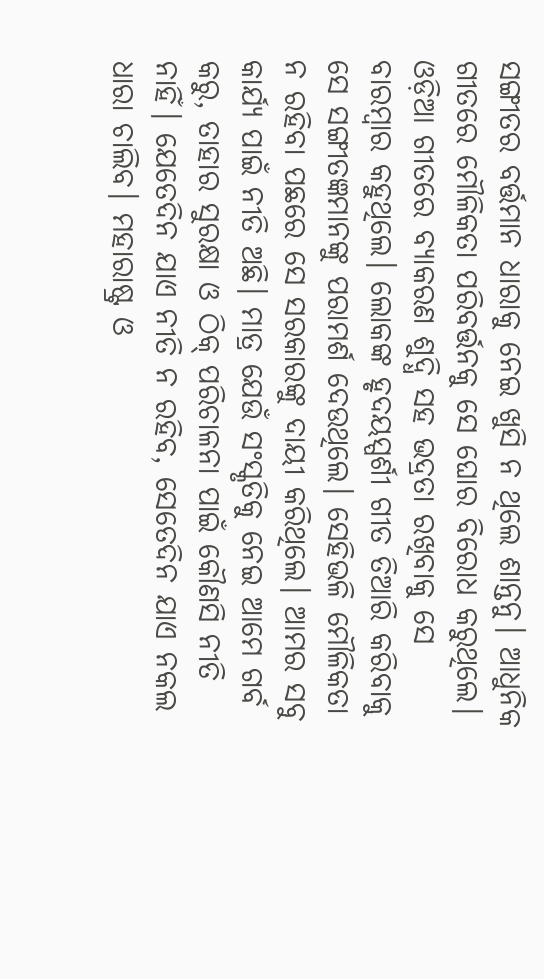ସଙ୍ଗୀତର ବର୍ତ୍ତମାନ ଧାରାକୁ ନେଇ ଖୁସି ନ ଥିଲେ ଶାନ୍ତନୁ। ଆଧୁନିକ ଗୀତରେ ମୌଳିକତା ପରିବର୍ତ୍ତନକୁ ସେ ଘୋର ବିରୋଧ କରୁଥିଲେ। ଓଡ଼ିଆ ଗୀତରେ ବ୍ୟାକରଣ ଶୁଦ୍ଧି ସହ ଭଦ୍ରତା ରଖିବାକୁ ସେ ବାରମ୍ବାର କହୁଥିଲେ। ଲୋକଙ୍କ ହୃଦୟସ୍ପର୍ଶୀ ଗୀତ ତିଆରି କରିବାକୁ ସେ ସଙ୍ଗୀତଜ୍ଞମାନଙ୍କୁ ପରାମର୍ଶ ଦେଉଥିଲେ। ସେହିଭଳି ମୌଳିକତା ନ ରହିବା ପଛରେ ସେ ସରକାରଙ୍କୁ ଦାୟୀ କରିଥିଲେ। ଆମର ସବୁ କାର୍ଯ୍ୟ ପାଇଁ ନୀତି ଅଛି। ମାତ୍ର ଯେଉଁ ସଂସ୍କୃତିକୁ ନେଇ ଆମେ ଗର୍ବ କରୁ, ତାହାର ସୁରକ୍ଷା ଓ ଠିକ୍‌ ପରିଚାଳନା ପାଇଁ କୌଣସି ନୀତି ନାହିଁ। ଯେତେଦିନ ଯାଏ ନୀତି ନ ରହିବ, ସେତେଦିନ ଯାଏ ନକଲ ଧାରା ଚାଲିବ। ମହାରାଷ୍ଟ୍ର ଓ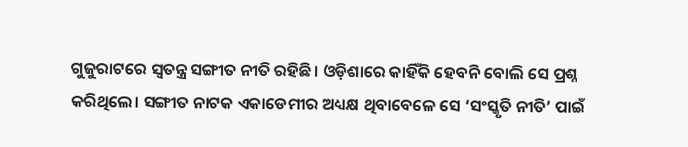ଗୁଜୁରାଟରେ ସ୍ବତନ୍ତ୍ର ସଙ୍ଗୀତ ନୀତି ରହିଛି। ଓଡ଼ିଶାରେ କାହିଁକି ହେବନି ବୋଲି ସେ ପ୍ରଶ୍ନ କରିଥିଲେ। ସଙ୍ଗୀତ ନାଟକ ଏକାଡେମୀର ଅଧ୍ୟକ୍ଷ ଥିବାବେଳେ ସେ ‘ସଂସ୍କୃତି ନୀତି’ ପାଇଁ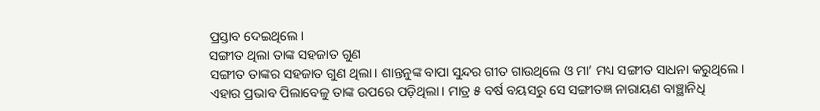ପ୍ରସ୍ତାବ ଦେଇଥିଲେ।
ସଙ୍ଗୀତ ଥିଲା ତାଙ୍କ ସହଜାତ ଗୁଣ
ସଙ୍ଗୀତ ତାଙ୍କର ସହଜାତ ଗୁଣ ଥିଲା। ଶାନ୍ତନୁଙ୍କ ବାପା ସୁନ୍ଦର ଗୀତ ଗାଉଥିଲେ ଓ ମା’ ମଧ୍ୟ ସଙ୍ଗୀତ ସାଧନା କରୁଥିଲେ। ଏହାର ପ୍ରଭାବ ପିଲାବେଳୁ ତାଙ୍କ ଉପରେ ପଡ଼ିଥିଲା। ମାତ୍ର ୫ ବର୍ଷ ବୟସରୁ ସେ ସଙ୍ଗୀତଜ୍ଞ ନାରାୟଣ ବାଞ୍ଛାନିଧି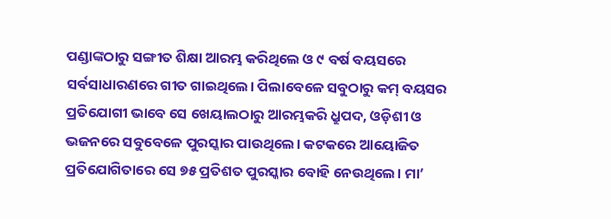ପଣ୍ଡାଙ୍କଠାରୁ ସଙ୍ଗୀତ ଶିକ୍ଷା ଆରମ୍ଭ କରିଥିଲେ ଓ ୯ ବର୍ଷ ବୟସରେ ସର୍ବସାଧାରଣରେ ଗୀତ ଗାଇଥିଲେ। ପିଲାବେଳେ ସବୁଠାରୁ କମ୍‌ ବୟସର ପ୍ରତିଯୋଗୀ ଭାବେ ସେ ଖେୟାଲଠାରୁ ଆରମ୍ଭକରି ଧ୍ରୁପଦ, ଓଡ଼ିଶୀ ଓ ଭଜନରେ ସବୁବେଳେ ପୁରସ୍କାର ପାଉଥିଲେ। କଟକରେ ଆୟୋଜିତ ପ୍ରତିଯୋଗିତାରେ ସେ ୭୫ ପ୍ରତିଶତ ପୁରସ୍କାର ବୋହି ନେଉଥିଲେ। ମା’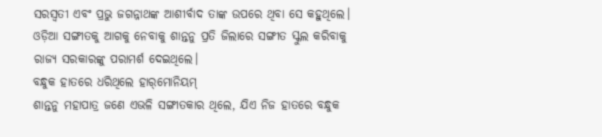ସରସ୍ବତୀ ଏବଂ ପ୍ରଭୁ ଜଗନ୍ନାଥଙ୍କ ଆଶୀର୍ବାଦ ତାଙ୍କ ଉପରେ ଥିବା ସେ କହୁଥିଲେ। ଓଡ଼ିଆ ସଙ୍ଗୀତକୁ ଆଗକୁ ନେବାକୁ ଶାନ୍ତନୁ ପ୍ରତି ଜିଲାରେ ସଙ୍ଗୀତ ସ୍କୁଲ କରିବାକୁ ରାଜ୍ୟ ସରକାରଙ୍କୁ ପରାମର୍ଶ ଦେଇଥିଲେ।
ବନ୍ଧୁକ ହାତରେ ଧରିଥିଲେ ହାର୍‌ମୋନିୟମ୍‌
ଶାନ୍ତନୁ ମହାପାତ୍ର ଜଣେ ଏଭଳି ସଙ୍ଗୀତକାର ଥିଲେ, ଯିଏ ନିଜ ହାତରେ ବନ୍ଧୁକ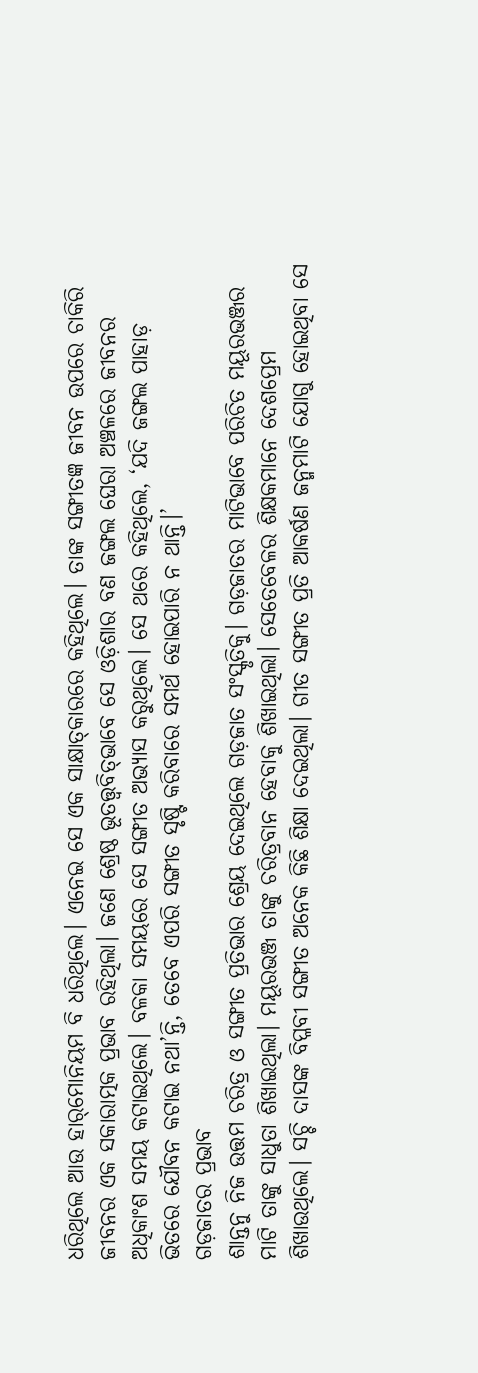ଧରିଥିଲେ ଆଉ ହାର୍‌ମୋନିୟମ ବି ଧରିଥିଲେ। ଏନେଇ ସେ ଏକ ସାକ୍ଷାତ୍‌କାରରେ କହିଥିଲେ। ତାଙ୍କ ସଙ୍ଗୀତଜ୍ଞ ଜୀବନ ଉପରେ ଚାକିରି ଜୀବନର ଏକ ସକାରାତ୍ମକ ପ୍ରଭାବ ରହିଥିଲା। ଜଣେ ଶ୍ରେଷ୍ଠ ଭୂତତ୍ତ୍ୱବିତ୍‌ଭାବେ ସେ ଓଡ଼ିଶାର ବଣ ଜଙ୍ଗଲ ଘେରା ଅଞ୍ଚଳରେ ଜୀବନର ଅଧିକାଂଶ ସମୟ କଟାଇଥିଲେ। ବଳକା ସମୟରେ ସେ ସଙ୍ଗୀତ ଅଭ୍ୟାସ କରୁଥିଲେ। ସେ ଥରେ କହିଥିଲେ, ‘ଯଦି ଜଙ୍ଗଲ ପାହାଡ଼ ଭିତରେ ଯୌବନ କଟାଇ ନଥା’ନ୍ତି, ତେବେ ଏପରି ସଙ୍ଗୀତ ସୃଷ୍ଟି କରିବାରେ ସମର୍ଥ ହୋଇପାରି ନ ଥାନ୍ତି।’
ଗଡ଼ଜାତର ପ୍ରଭାବ
ଶାନ୍ତନୁ ନିଜ ଉତ୍ତମ ଚରିତ୍ର ଓ ସଙ୍ଗୀତ ପ୍ରତିଭାର ଶ୍ରେୟ ଦେଇଥିଲେ ଗଡ଼ଜାତ ସଂସ୍କୃତିକୁ। ଗଡ଼ଜାତର ମାଟିଭାବେ ପରିଚିତ ମୟୂରଭଞ୍ଜର ମାଟି ତାଙ୍କୁ ସାଧୁତା ଶିଖାଇଥିଲା। ମୟୂରଭଞ୍ଜ ତାଙ୍କୁ ଚରିତ୍ରବାନ ହେବାକୁ ଶିଖାଇଥିଲା। ସେତେବେଳର ଶିକ୍ଷକମାନେ ଦେଶପ୍ରେମ ଶିଖାଉଥିଲେ। ସଚ୍ଚି ଦାସଙ୍କ ବିପ୍ଳବୀ ସଙ୍ଗୀତ ଅନେକ କିଛି ଶିକ୍ଷା ଦେଇଥିଲା। ଗୀତ ସଙ୍ଗୀତ ପ୍ରତି ଆକର୍ଷଣ ଜନ୍ମମାଟି ଯୋଗୁ ହୋଇଥିବା ସେ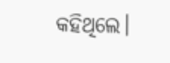କହିଥିଲେ।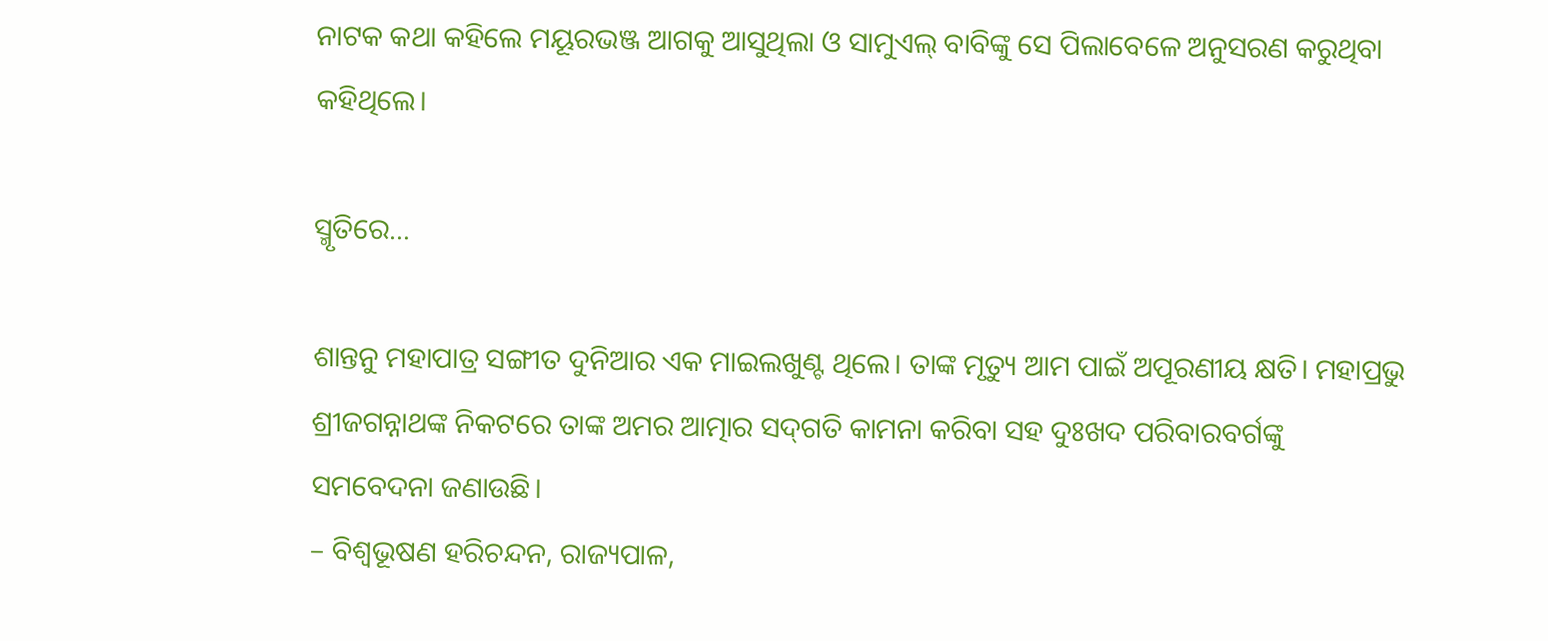ନାଟକ କଥା କହିଲେ ମୟୂରଭଞ୍ଜ ଆଗକୁ ଆସୁଥିଲା ଓ ସାମୁଏଲ୍‌ ବାବିଙ୍କୁ ସେ ପିଲାବେଳେ ଅନୁସରଣ କରୁଥିବା କହିଥିଲେ।

ସ୍ମୃତିରେ…

ଶାନ୍ତନୁ ମହାପାତ୍ର ସଙ୍ଗୀତ ଦୁନିଆର ଏକ ମାଇଲଖୁଣ୍ଟ ଥିଲେ। ତାଙ୍କ ମୃତ୍ୟୁ ଆମ ପାଇଁ ଅପୂରଣୀୟ କ୍ଷତି। ମହାପ୍ରଭୁ ଶ୍ରୀଜଗନ୍ନାଥଙ୍କ ନିକଟରେ ତାଙ୍କ ଅମର ଆତ୍ମାର ସଦ୍‌ଗତି କାମନା କରିବା ସହ ଦୁଃଖଦ ପରିବାରବର୍ଗଙ୍କୁ ସମବେଦନା ଜଣାଉଛି।
– ବିଶ୍ୱଭୂଷଣ ହରିଚନ୍ଦନ, ରାଜ୍ୟପାଳ,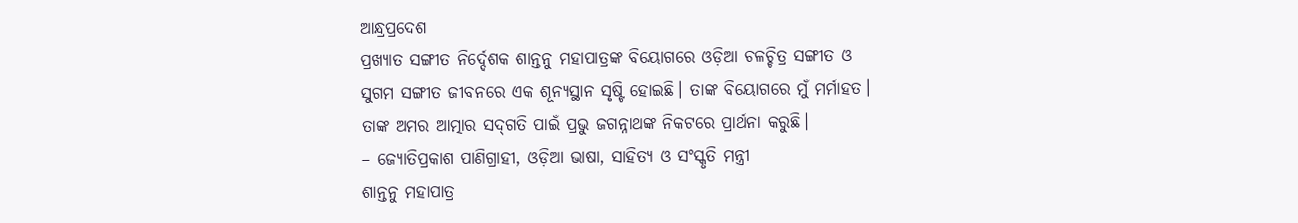ଆନ୍ଧ୍ରପ୍ରଦେଶ
ପ୍ରଖ୍ୟାତ ସଙ୍ଗୀତ ନିର୍ଦ୍ଦେଶକ ଶାନ୍ତନୁ ମହାପାତ୍ରଙ୍କ ବିୟୋଗରେ ଓଡ଼ିଆ ଚଳଚ୍ଚିତ୍ର ସଙ୍ଗୀତ ଓ ସୁଗମ ସଙ୍ଗୀତ ଜୀବନରେ ଏକ ଶୂନ୍ୟସ୍ଥାନ ସୃଷ୍ଟି ହୋଇଛି। ତାଙ୍କ ବିୟୋଗରେ ମୁଁ ମର୍ମାହତ। ତାଙ୍କ ଅମର ଆତ୍ମାର ସଦ୍‌ଗତି ପାଇଁ ପ୍ରଭୁ ଜଗନ୍ନାଥଙ୍କ ନିକଟରେ ପ୍ରାର୍ଥନା କରୁଛି।
– ଜ୍ୟୋତିପ୍ରକାଶ ପାଣିଗ୍ରାହୀ, ଓଡ଼ିଆ ଭାଷା, ସାହିତ୍ୟ ଓ ସଂସ୍କୃତି ମନ୍ତ୍ରୀ
ଶାନ୍ତନୁ ମହାପାତ୍ର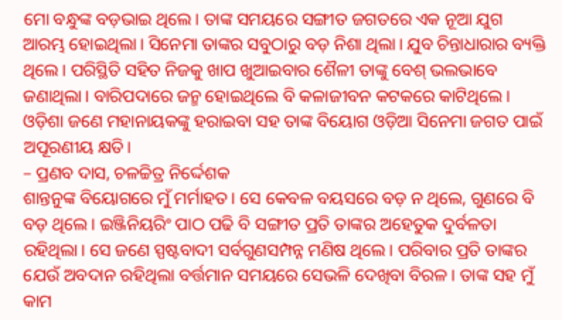ମୋ ବନ୍ଧୁଙ୍କ ବଡ଼ଭାଇ ଥିଲେ। ତାଙ୍କ ସମୟରେ ସଙ୍ଗୀତ ଜଗତରେ ଏକ ନୂଆ ଯୁଗ ଆରମ୍ଭ ହୋଇଥିଲା। ସିନେମା ତାଙ୍କର ସବୁଠାରୁ ବଡ଼ ନିଶା ଥିଲା। ଯୁବ ଚିନ୍ତାଧାରାର ବ୍ୟକ୍ତି ଥିଲେ। ପରିସ୍ଥିତି ସହିତ ନିଜକୁ ଖାପ ଖୁଆଇବାର ଶୈଳୀ ତାଙ୍କୁ ବେଶ୍‌ ଭଲଭାବେ ଜଣାଥିଲା। ବାରିପଦାରେ ଜନ୍ମ ହୋଇଥିଲେ ବି କଳାଜୀବନ କଟକରେ କାଟିଥିଲେ। ଓଡ଼ିଶା ଜଣେ ମହାନାୟକଙ୍କୁ ହରାଇବା ସହ ତାଙ୍କ ବିୟୋଗ ଓଡ଼ିଆ ସିନେମା ଜଗତ ପାଇଁ ଅପୂରଣୀୟ କ୍ଷତି।
– ପ୍ରଣବ ଦାସ, ଚଳଚ୍ଚିତ୍ର ନିର୍ଦ୍ଦେଶକ
ଶାନ୍ତନୁଙ୍କ ବିୟୋଗରେ ମୁଁ ମର୍ମାହତ। ସେ କେବଳ ବୟସରେ ବଡ଼ ନ ଥିଲେ, ଗୁଣରେ ବି ବଡ଼ ଥିଲେ। ଇଞ୍ଜିନିୟରିଂ ପାଠ ପଢି ବି ସଙ୍ଗୀତ ପ୍ରତି ତାଙ୍କର ଅହେତୁକ ଦୁର୍ବଳତା ରହିଥିଲା। ସେ ଜଣେ ସ୍ପଷ୍ଟବାଦୀ ସର୍ବଗୁଣସମ୍ପନ୍ନ ମଣିଷ ଥିଲେ। ପରିବାର ପ୍ରତି ତାଙ୍କର ଯେଉଁ ଅବଦାନ ରହିଥିଲା ବର୍ତ୍ତମାନ ସମୟରେ ସେଭଳି ଦେଖିବା ବିରଳ। ତାଙ୍କ ସହ ମୁଁ କାମ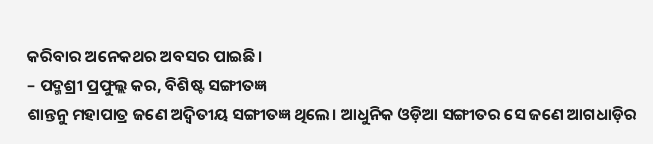କରିବାର ଅନେକଥର ଅବସର ପାଇଛି।
– ପଦ୍ମଶ୍ରୀ ପ୍ରଫୁଲ୍ଲ କର, ବିଶିଷ୍ଟ ସଙ୍ଗୀତଜ୍ଞ
ଶାନ୍ତନୁ ମହାପାତ୍ର ଜଣେ ଅଦ୍ୱିତୀୟ ସଙ୍ଗୀତଜ୍ଞ ଥିଲେ। ଆଧୁନିକ ଓଡ଼ିଆ ସଙ୍ଗୀତର ସେ ଜଣେ ଆଗଧାଡ଼ିର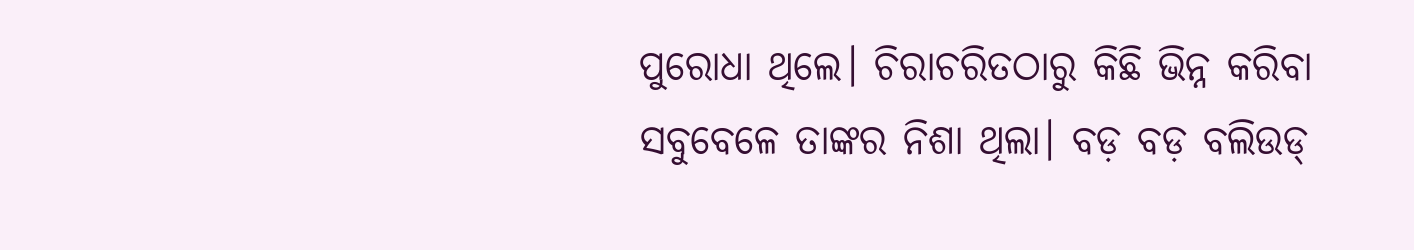ପୁରୋଧା ଥିଲେ। ଚିରାଚରିତଠାରୁ କିଛି ଭିନ୍ନ କରିବା ସବୁବେଳେ ତାଙ୍କର ନିଶା ଥିଲା। ବଡ଼ ବଡ଼ ବଲିଉଡ୍‌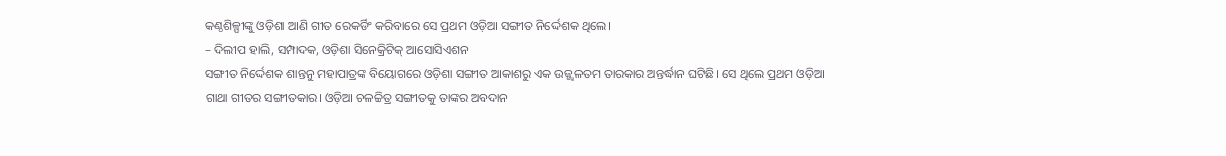କଣ୍ଠଶିଳ୍ପୀଙ୍କୁ ଓଡ଼ିଶା ଆଣି ଗୀତ ରେକର୍ଡିଂ କରିବାରେ ସେ ପ୍ରଥମ ଓଡ଼ିଆ ସଙ୍ଗୀତ ନିର୍ଦ୍ଦେଶକ ଥିଲେ।
– ଦିଲୀପ ହାଲି, ସମ୍ପାଦକ, ଓଡ଼ିଶା ସିନେକ୍ରିଟିକ୍‌ ଆସୋସିଏଶନ
ସଙ୍ଗୀତ ନିର୍ଦ୍ଦେଶକ ଶାନ୍ତନୁ ମହାପାତ୍ରଙ୍କ ବିୟୋଗରେ ଓଡ଼ିଶା ସଙ୍ଗୀତ ଆକାଶରୁ ଏକ ଉଜ୍ଜ୍ୱଳତମ ତାରକାର ଅନ୍ତର୍ଦ୍ଧାନ ଘଟିଛି। ସେ ଥିଲେ ପ୍ରଥମ ଓଡ଼ିଆ ଗାଥା ଗୀତର ସଙ୍ଗୀତକାର। ଓଡ଼ିଆ ଚଳଚ୍ଚିତ୍ର ସଙ୍ଗୀତକୁ ତାଙ୍କର ଅବଦାନ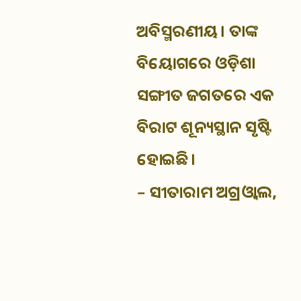ଅବିସ୍ମରଣୀୟ। ତାଙ୍କ ବିୟୋଗରେ ଓଡ଼ିଶା ସଙ୍ଗୀତ ଜଗତରେ ଏକ ବିରାଟ ଶୂନ୍ୟସ୍ଥାନ ସୃଷ୍ଟି ହୋଇଛି।
– ସୀତାରାମ ଅଗ୍ରଓ୍ବାଲ,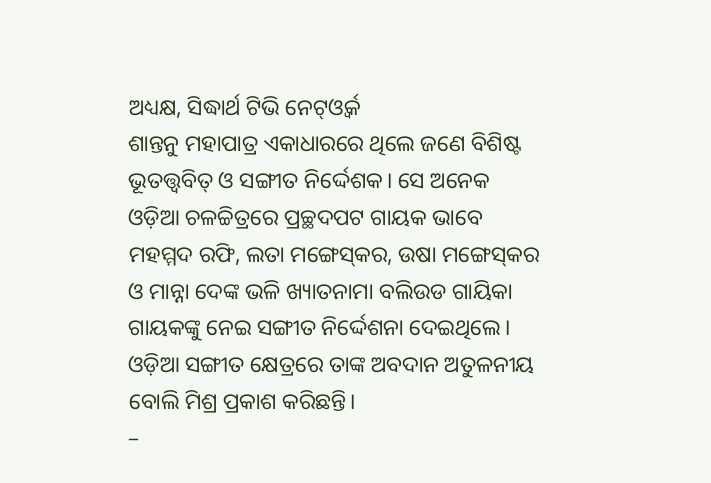ଅଧ୍ୟକ୍ଷ, ସିଦ୍ଧାର୍ଥ ଟିଭି ନେଟ୍‌ଓ୍ବର୍କ
ଶାନ୍ତନୁ ମହାପାତ୍ର ଏକାଧାରରେ ଥିଲେ ଜଣେ ବିଶିଷ୍ଟ ଭୂତତ୍ତ୍ବବିତ୍‌ ଓ ସଙ୍ଗୀତ ନିର୍ଦ୍ଦେଶକ। ସେ ଅନେକ ଓଡ଼ିଆ ଚଳଚ୍ଚିତ୍ରରେ ପ୍ରଚ୍ଛଦପଟ ଗାୟକ ଭାବେ ମହମ୍ମଦ ରଫି, ଲତା ମଙ୍ଗେସ୍‌କର, ଉଷା ମଙ୍ଗେସ୍‌କର ଓ ମାନ୍ନା ଦେଙ୍କ ଭଳି ଖ୍ୟାତନାମା ବଲିଉଡ ଗାୟିକା ଗାୟକଙ୍କୁ ନେଇ ସଙ୍ଗୀତ ନିର୍ଦ୍ଦେଶନା ଦେଇଥିଲେ। ଓଡ଼ିଆ ସଙ୍ଗୀତ କ୍ଷେତ୍ରରେ ତାଙ୍କ ଅବଦାନ ଅତୁଳନୀୟ ବୋଲି ମିଶ୍ର ପ୍ରକାଶ କରିଛନ୍ତି।
–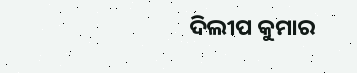ଦିଲୀପ କୁମାର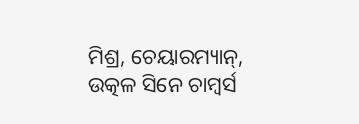ମିଶ୍ର, ଚେୟାରମ୍ୟାନ୍‌, ଉତ୍କଳ ସିନେ ଚାମ୍ବର୍ସ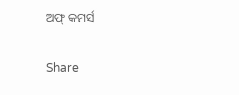ଅଫ୍‌ କମର୍ସ

Share